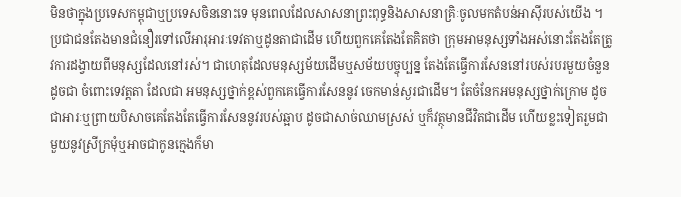មិនថាក្នុងប្រទេសកម្ពុជាឬប្រទេសចិននោះទេ មុនពេលដែលសាសនាព្រះពុទ្ធនិងសាសនាគ្រិៈចូលមកតំបន់អាស៊ីរបស់យើង ។ ប្រជាជនតែងមានជំនឿរទៅលើអារុអារៈទេវតាឬដូនតាជាដើម ហើយពួកគេតែងតែគិតថា ក្រុមអាមនុស្សទាំងអស់នោះតែងតែត្រូវការដង្វាយពីមនុស្សដែលនៅរស់។ ជាហេតុដែលមនុស្សម័យដើមឬសម័យបច្ចុប្បន្ន តែងតែធ្វើការសែននៅរបស់របរមួយចំនួនដូចជា ចំពោះទេវត្តតា ដែលជា អមនុស្សថ្នាក់ខ្ពស់ពួកគេធ្វើការសែននូវ ចេកមាន់ស្ងរជាដើម។ តែចំនែកអមនុស្សថ្នាក់ក្រោម ដូចជាអារៈឬព្រាយបិសាចគេតែងតែធ្វើការសែននូវរបស់ឆ្អាប ដូចជាសាច់ឈាមស្រស់ ឬក៏វត្ថុមានជីវិតជាដើម ហើយខ្លះទៀតរួមជាមួយនូវស្រីក្រមុំឬអាចជាកូនក្មេងក៏មា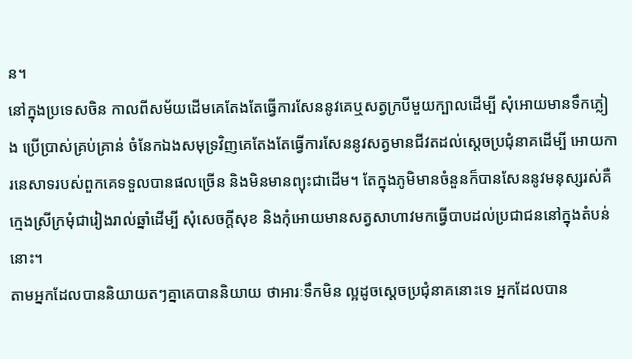ន។
នៅក្នុងប្រទេសចិន កាលពីសម័យដើមគេតែងតែធ្វើការសែននូវគេឬសត្វក្របីមួយក្បាលដើម្បី សុំអោយមានទឹកភ្លៀង ប្រើប្រាស់គ្រប់គ្រាន់ ចំនែកឯងសមុទ្រវិញគេតែងតែធ្វើការសែននូវសត្វមានជីវតដល់ស្តេចប្រជុំនាគដើម្បី អោយការនេសាទរបស់ពួកគេទទួលបានផលច្រើន និងមិនមានព្យុះជាដើម។ តែក្នុងភូមិមានចំនួនក៏បានសែននូវមនុស្សរស់គឺក្មេងស្រីក្រមុំជារៀងរាល់ឆ្នាំដើម្បី សុំសេចក្តីសុខ និងកុំអោយមានសត្វសាហាវមកធ្វើបាបដល់ប្រជាជននៅក្នុងតំបន់នោះ។
តាមអ្នកដែលបាននិយាយតៗគ្នាគេបាននិយាយ ថាអារៈទឹកមិន ល្អដូចស្តេចប្រជុំនាគនោះទេ អ្នកដែលបាន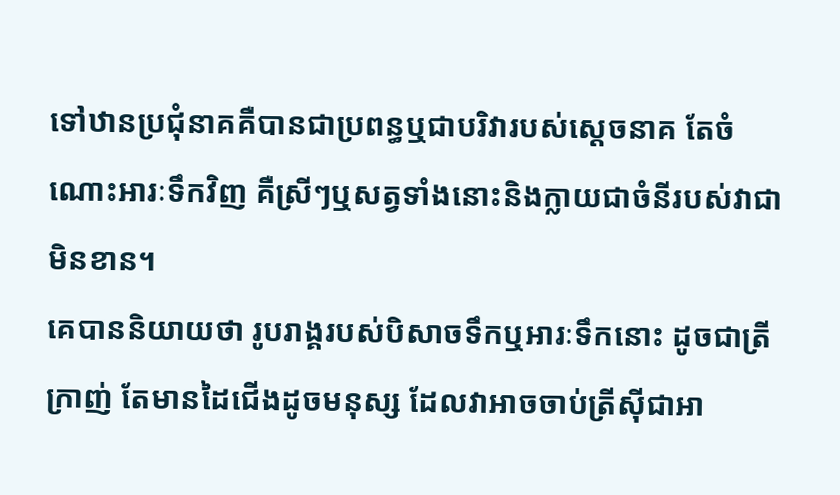ទៅឋានប្រជុំនាគគឺបានជាប្រពន្ធឬជាបរិវារបស់ស្តេចនាគ តែចំណោះអារៈទឹកវិញ គឺស្រីៗឬសត្វទាំងនោះនិងក្លាយជាចំនីរបស់វាជាមិនខាន។
គេបាននិយាយថា រូបរាង្គរបស់បិសាចទឹកឬអារៈទឹកនោះ ដូចជាត្រីក្រាញ់ តែមានដៃជើងដូចមនុស្ស ដែលវាអាចចាប់ត្រីស៊ីជាអា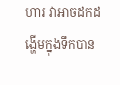ហារ វាអាចដកដង្ហើមក្នុងទឹកបាន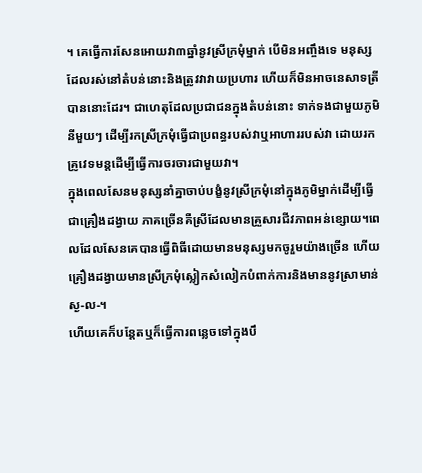។ គេធ្វើការសែនអោយវា៣ឆ្នាំនូវស្រីក្រមុំម្នាក់ បើមិនអញ្ចឹងទេ មនុស្សដែលរស់នៅតំបន់នោះនិងត្រូវវាវាយប្រហារ ហើយក៏មិនអាចនេសាទត្រីបាននោះដែរ។ ជាហេតុដែលប្រជាជនក្នុងតំបន់នោះ ទាក់ទងជាមួយភូមិនីមួយៗ ដើម្បីរកស្រីក្រមុំធ្វើជាប្រពន្ធរបស់វាឬអាហាររបស់វា ដោយរកគ្រូវេទមន្តដើម្បីធ្វើការចរចារជាមួយវា។
ក្នុងពេលសែនមនុស្សនាំគ្នាចាប់បង្ខំនូវស្រីក្រមុំនៅក្នុងភូមិម្នាក់ដើម្បីធ្វើជាគ្រឿងដង្វាយ ភាគច្រើនគឺស្រីដែលមានគ្រួសារជីវភាពអន់ខ្សោយ។ពេលដែលសែនគេបានធ្វើពិធីដោយមានមនុស្សមកចូរួមយ៉ាងច្រើន ហើយគ្រឿងដង្វាយមានស្រីក្រមុំស្លៀកសំលៀកបំពាក់ការនិងមាននូវស្រាមាន់ស្ង-ល-។
ហើយគេក៏បន្តែតឬក៏ធ្វើការពន្លេចទៅក្នុងបឹ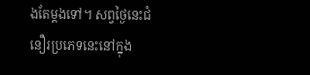ងតែម្តងទៅ។ សព្វថ្ងៃនេះជំនឿរប្រភេទនេះនៅក្នុង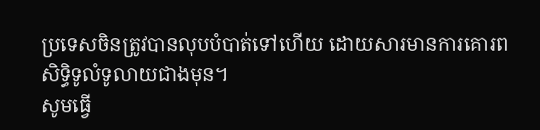ប្រទេសចិនត្រូវបានលុបបំបាត់ទៅហើយ ដោយសារមានការគោរពសិទ្ធិទូលំទូលាយជាងមុន។
សូមធ្វើ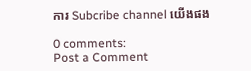ការ Subcribe channel យើងផង

0 comments:
Post a Comment